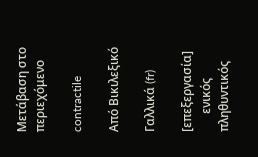Μετάβαση στο περιεχόμενο

contractile

Από Βικιλεξικό

Γαλλικά (fr)

[επεξεργασία]
      ενικός         πληθυντικός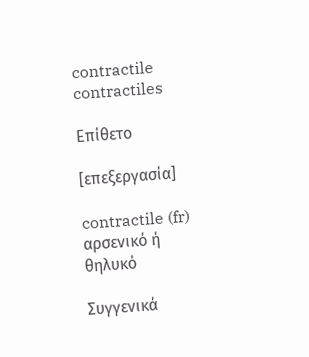contractile contractiles

Επίθετο

[επεξεργασία]

contractile (fr) αρσενικό ή θηλυκό

Συγγενικά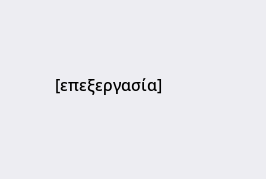[επεξεργασία]